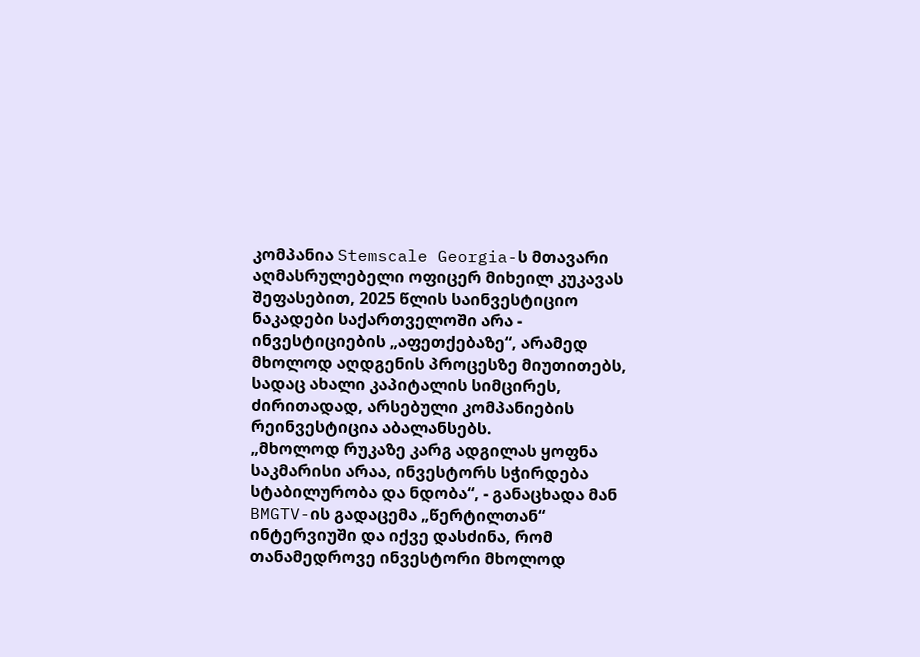კომპანია Stemscale Georgia-ს მთავარი აღმასრულებელი ოფიცერ მიხეილ კუკავას შეფასებით, 2025 წლის საინვესტიციო ნაკადები საქართველოში არა - ინვესტიციების „აფეთქებაზე“, არამედ მხოლოდ აღდგენის პროცესზე მიუთითებს, სადაც ახალი კაპიტალის სიმცირეს, ძირითადად, არსებული კომპანიების რეინვესტიცია აბალანსებს.
„მხოლოდ რუკაზე კარგ ადგილას ყოფნა საკმარისი არაა, ინვესტორს სჭირდება სტაბილურობა და ნდობა“, - განაცხადა მან BMGTV-ის გადაცემა „წერტილთან“ ინტერვიუში და იქვე დასძინა, რომ თანამედროვე ინვესტორი მხოლოდ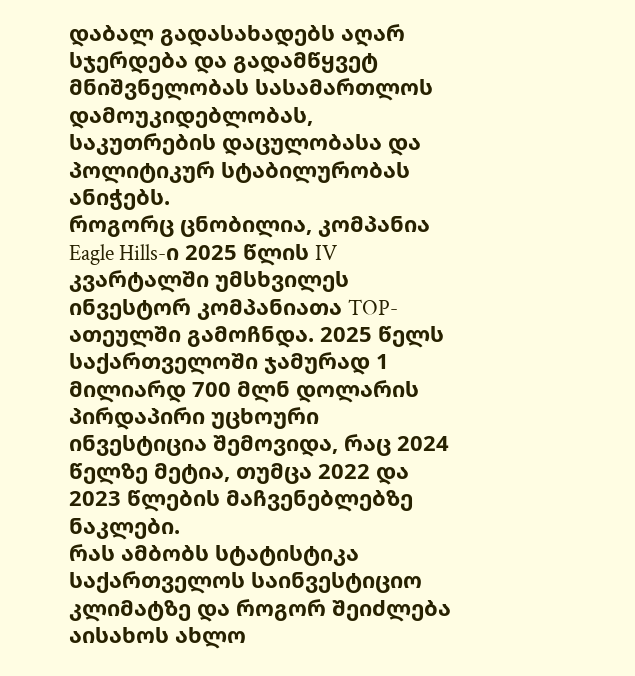დაბალ გადასახადებს აღარ სჯერდება და გადამწყვეტ მნიშვნელობას სასამართლოს დამოუკიდებლობას, საკუთრების დაცულობასა და პოლიტიკურ სტაბილურობას ანიჭებს.
როგორც ცნობილია, კომპანია Eagle Hills-ი 2025 წლის IV კვარტალში უმსხვილეს ინვესტორ კომპანიათა TOP-ათეულში გამოჩნდა. 2025 წელს საქართველოში ჯამურად 1 მილიარდ 700 მლნ დოლარის პირდაპირი უცხოური ინვესტიცია შემოვიდა, რაც 2024 წელზე მეტია, თუმცა 2022 და 2023 წლების მაჩვენებლებზე ნაკლები.
რას ამბობს სტატისტიკა საქართველოს საინვესტიციო კლიმატზე და როგორ შეიძლება აისახოს ახლო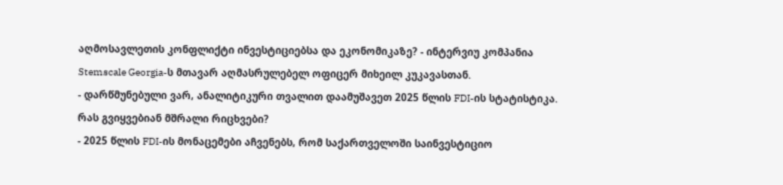აღმოსავლეთის კონფლიქტი ინვესტიციებსა და ეკონომიკაზე? - ინტერვიუ კომპანია Stemscale Georgia-ს მთავარ აღმასრულებელ ოფიცერ მიხეილ კუკავასთან.
- დარწმუნებული ვარ, ანალიტიკური თვალით დაამუშავეთ 2025 წლის FDI-ის სტატისტიკა. რას გვიყვებიან მშრალი რიცხვები?
- 2025 წლის FDI-ის მონაცემები აჩვენებს, რომ საქართველოში საინვესტიციო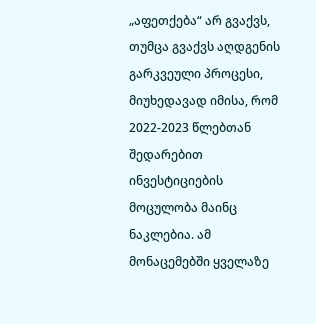„აფეთქება“ არ გვაქვს, თუმცა გვაქვს აღდგენის გარკვეული პროცესი, მიუხედავად იმისა, რომ 2022-2023 წლებთან შედარებით ინვესტიციების მოცულობა მაინც ნაკლებია. ამ მონაცემებში ყველაზე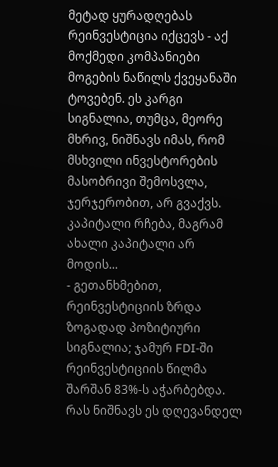მეტად ყურადღებას რეინვესტიცია იქცევს - აქ მოქმედი კომპანიები მოგების ნაწილს ქვეყანაში ტოვებენ. ეს კარგი სიგნალია, თუმცა, მეორე მხრივ, ნიშნავს იმას, რომ მსხვილი ინვესტორების მასობრივი შემოსვლა, ჯერჯერობით, არ გვაქვს. კაპიტალი რჩება, მაგრამ ახალი კაპიტალი არ მოდის...
- გეთანხმებით, რეინვესტიციის ზრდა ზოგადად პოზიტიური სიგნალია; ჯამურ FDI-ში რეინვესტიციის წილმა შარშან 83%-ს აჭარბებდა. რას ნიშნავს ეს დღევანდელ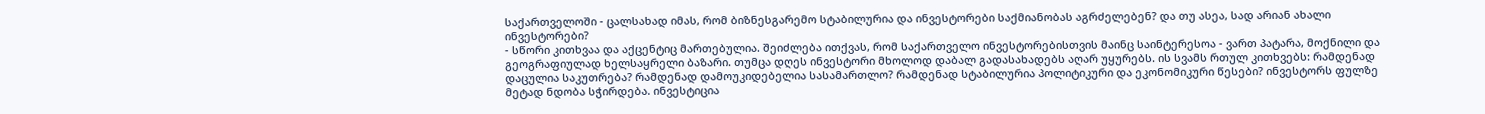საქართველოში - ცალსახად იმას, რომ ბიზნესგარემო სტაბილურია და ინვესტორები საქმიანობას აგრძელებენ? და თუ ასეა, სად არიან ახალი ინვესტორები?
- სწორი კითხვაა და აქცენტიც მართებულია. შეიძლება ითქვას, რომ საქართველო ინვესტორებისთვის მაინც საინტერესოა - ვართ პატარა, მოქნილი და გეოგრაფიულად ხელსაყრელი ბაზარი. თუმცა დღეს ინვესტორი მხოლოდ დაბალ გადასახადებს აღარ უყურებს. ის სვამს რთულ კითხვებს: რამდენად დაცულია საკუთრება? რამდენად დამოუკიდებელია სასამართლო? რამდენად სტაბილურია პოლიტიკური და ეკონომიკური წესები? ინვესტორს ფულზე მეტად ნდობა სჭირდება. ინვესტიცია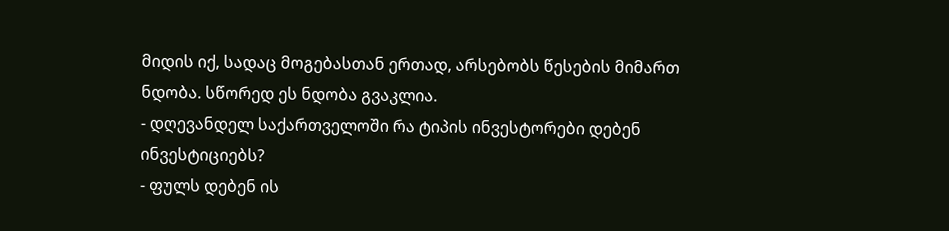მიდის იქ, სადაც მოგებასთან ერთად, არსებობს წესების მიმართ ნდობა. სწორედ ეს ნდობა გვაკლია.
- დღევანდელ საქართველოში რა ტიპის ინვესტორები დებენ ინვესტიციებს?
- ფულს დებენ ის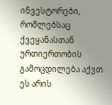ინვესტორები, რომლებსაც ქვეყანასთან ურთიერთობის გამოცდილება აქვთ. ეს არის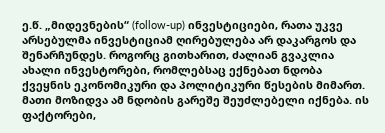ე.წ. „მიდევნების“ (follow-up) ინვესტიციები, რათა უკვე არსებულმა ინვესტიციამ ღირებულება არ დაკარგოს და შენარჩუნდეს. როგორც გითხარით, ძალიან გვაკლია ახალი ინვესტორები, რომლებსაც ექნებათ ნდობა ქვეყნის ეკონომიკური და პოლიტიკური წესების მიმართ. მათი მოზიდვა ამ ნდობის გარეშე შეუძლებელი იქნება. ის ფაქტორები,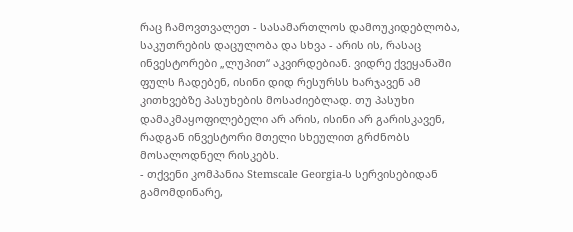რაც ჩამოვთვალეთ - სასამართლოს დამოუკიდებლობა, საკუთრების დაცულობა და სხვა - არის ის, რასაც ინვესტორები „ლუპით“ აკვირდებიან. ვიდრე ქვეყანაში ფულს ჩადებენ, ისინი დიდ რესურსს ხარჯავენ ამ კითხვებზე პასუხების მოსაძიებლად. თუ პასუხი დამაკმაყოფილებელი არ არის, ისინი არ გარისკავენ, რადგან ინვესტორი მთელი სხეულით გრძნობს მოსალოდნელ რისკებს.
- თქვენი კომპანია Stemscale Georgia-ს სერვისებიდან გამომდინარე,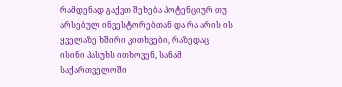რამდენად გაქვთ შეხება პოტენციურ თუ არსებულ ინვესტორებთან და რა არის ის ყველაზე ხშირი კითხვები, რაზედაც ისინი პასუხს ითხოვენ, სანამ საქართველოში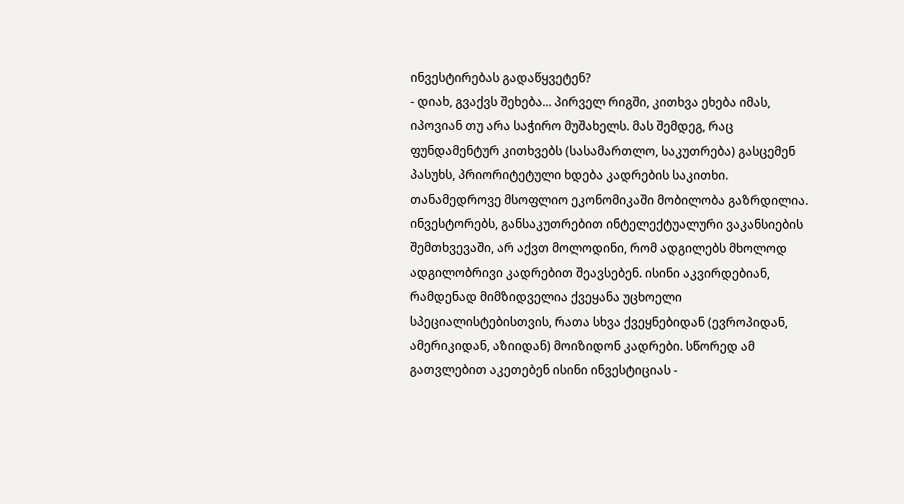ინვესტირებას გადაწყვეტენ?
- დიახ, გვაქვს შეხება... პირველ რიგში, კითხვა ეხება იმას, იპოვიან თუ არა საჭირო მუშახელს. მას შემდეგ, რაც ფუნდამენტურ კითხვებს (სასამართლო, საკუთრება) გასცემენ პასუხს, პრიორიტეტული ხდება კადრების საკითხი. თანამედროვე მსოფლიო ეკონომიკაში მობილობა გაზრდილია. ინვესტორებს, განსაკუთრებით ინტელექტუალური ვაკანსიების შემთხვევაში, არ აქვთ მოლოდინი, რომ ადგილებს მხოლოდ ადგილობრივი კადრებით შეავსებენ. ისინი აკვირდებიან, რამდენად მიმზიდველია ქვეყანა უცხოელი სპეციალისტებისთვის, რათა სხვა ქვეყნებიდან (ევროპიდან, ამერიკიდან, აზიიდან) მოიზიდონ კადრები. სწორედ ამ გათვლებით აკეთებენ ისინი ინვესტიციას -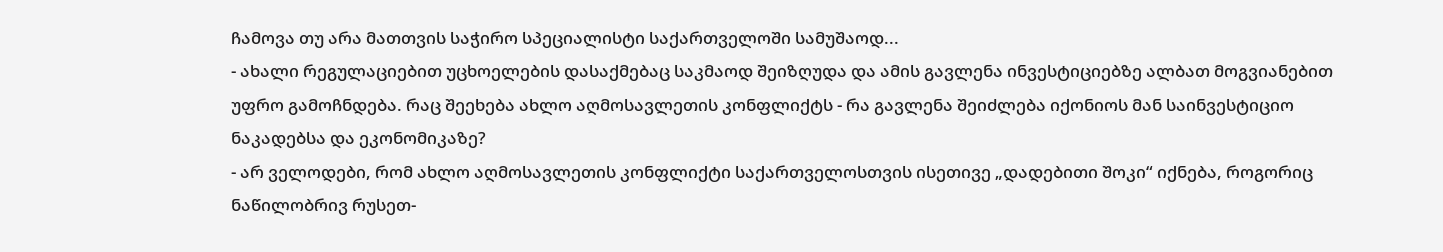ჩამოვა თუ არა მათთვის საჭირო სპეციალისტი საქართველოში სამუშაოდ...
- ახალი რეგულაციებით უცხოელების დასაქმებაც საკმაოდ შეიზღუდა და ამის გავლენა ინვესტიციებზე ალბათ მოგვიანებით უფრო გამოჩნდება. რაც შეეხება ახლო აღმოსავლეთის კონფლიქტს - რა გავლენა შეიძლება იქონიოს მან საინვესტიციო ნაკადებსა და ეკონომიკაზე?
- არ ველოდები, რომ ახლო აღმოსავლეთის კონფლიქტი საქართველოსთვის ისეთივე „დადებითი შოკი“ იქნება, როგორიც ნაწილობრივ რუსეთ-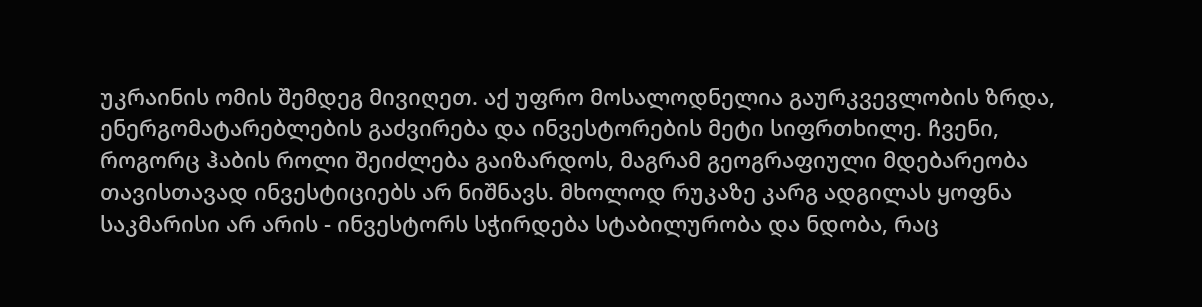უკრაინის ომის შემდეგ მივიღეთ. აქ უფრო მოსალოდნელია გაურკვევლობის ზრდა, ენერგომატარებლების გაძვირება და ინვესტორების მეტი სიფრთხილე. ჩვენი, როგორც ჰაბის როლი შეიძლება გაიზარდოს, მაგრამ გეოგრაფიული მდებარეობა თავისთავად ინვესტიციებს არ ნიშნავს. მხოლოდ რუკაზე კარგ ადგილას ყოფნა საკმარისი არ არის - ინვესტორს სჭირდება სტაბილურობა და ნდობა, რაც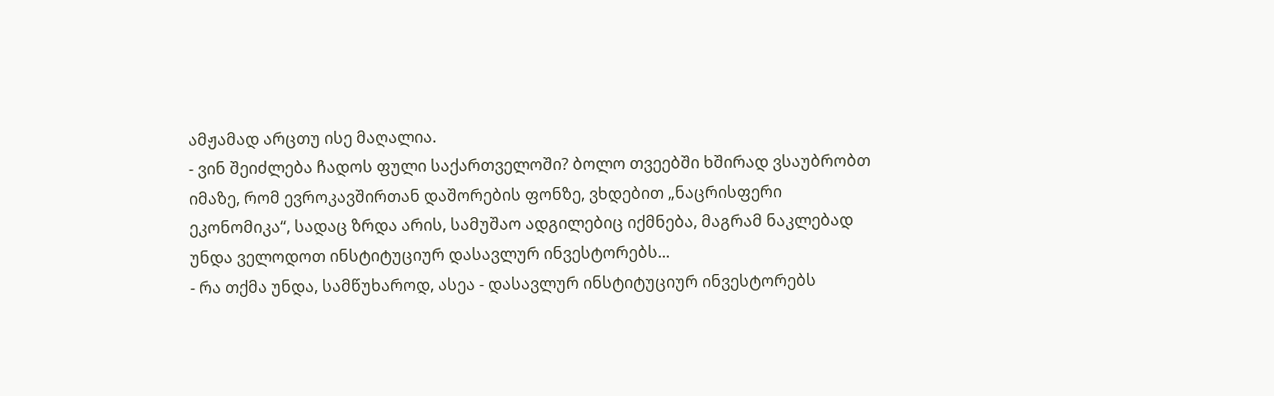ამჟამად არცთუ ისე მაღალია.
- ვინ შეიძლება ჩადოს ფული საქართველოში? ბოლო თვეებში ხშირად ვსაუბრობთ იმაზე, რომ ევროკავშირთან დაშორების ფონზე, ვხდებით „ნაცრისფერი ეკონომიკა“, სადაც ზრდა არის, სამუშაო ადგილებიც იქმნება, მაგრამ ნაკლებად უნდა ველოდოთ ინსტიტუციურ დასავლურ ინვესტორებს...
- რა თქმა უნდა, სამწუხაროდ, ასეა - დასავლურ ინსტიტუციურ ინვესტორებს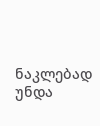ნაკლებად უნდა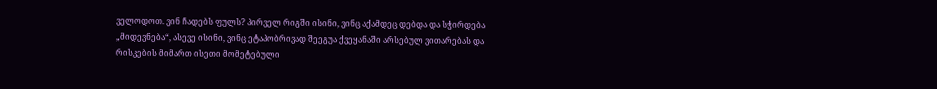ველოდოთ. ვინ ჩადებს ფულს? პირველ რიგში ისინი, ვინც აქამდეც დებდა და სჭირდება „მიდევნება“, ასევე ისინი, ვინც ეტაპობრივად შეეგუა ქვეყანაში არსებულ ვითარებას და რისკების მიმართ ისეთი მომეტებული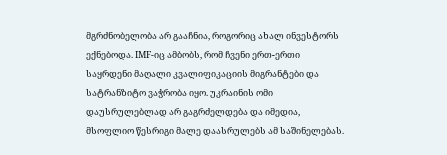მგრძნობელობა არ გააჩნია, როგორიც ახალ ინვესტორს ექნებოდა. IMF-იც ამბობს, რომ ჩვენი ერთ-ერთი საყრდენი მაღალი კვალიფიკაციის მიგრანტები და სატრანზიტო ვაჭრობა იყო. უკრაინის ომი დაუსრულებლად არ გაგრძელდება და იმედია, მსოფლიო წესრიგი მალე დაასრულებს ამ საშინელებას.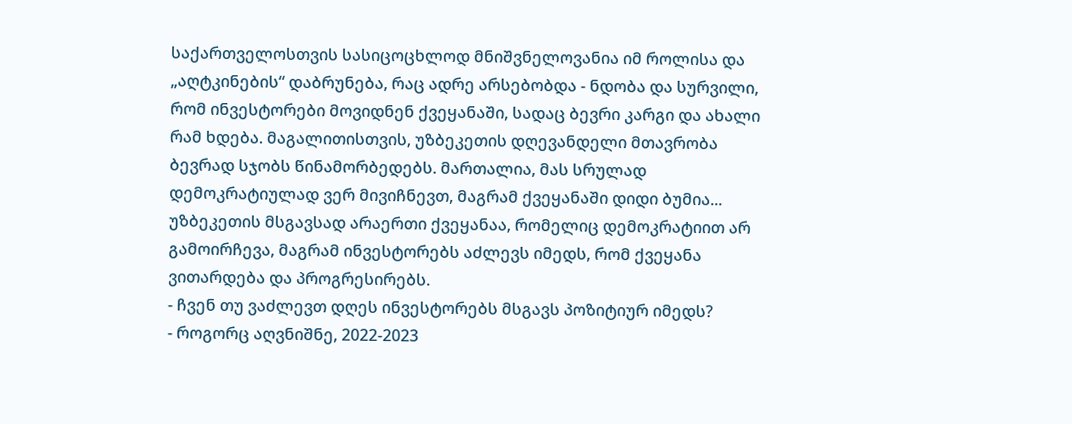საქართველოსთვის სასიცოცხლოდ მნიშვნელოვანია იმ როლისა და „აღტკინების“ დაბრუნება, რაც ადრე არსებობდა - ნდობა და სურვილი, რომ ინვესტორები მოვიდნენ ქვეყანაში, სადაც ბევრი კარგი და ახალი რამ ხდება. მაგალითისთვის, უზბეკეთის დღევანდელი მთავრობა ბევრად სჯობს წინამორბედებს. მართალია, მას სრულად დემოკრატიულად ვერ მივიჩნევთ, მაგრამ ქვეყანაში დიდი ბუმია... უზბეკეთის მსგავსად არაერთი ქვეყანაა, რომელიც დემოკრატიით არ გამოირჩევა, მაგრამ ინვესტორებს აძლევს იმედს, რომ ქვეყანა ვითარდება და პროგრესირებს.
- ჩვენ თუ ვაძლევთ დღეს ინვესტორებს მსგავს პოზიტიურ იმედს?
- როგორც აღვნიშნე, 2022-2023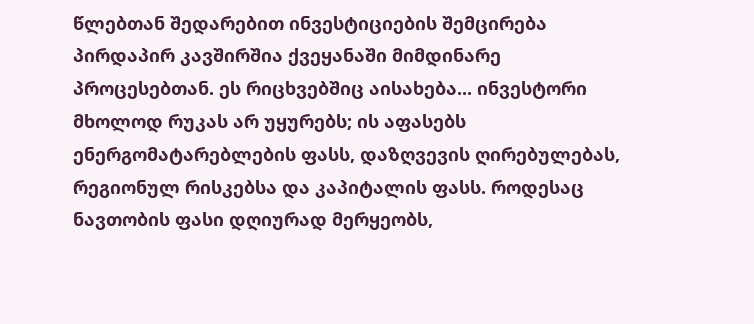წლებთან შედარებით ინვესტიციების შემცირება პირდაპირ კავშირშია ქვეყანაში მიმდინარე პროცესებთან. ეს რიცხვებშიც აისახება... ინვესტორი მხოლოდ რუკას არ უყურებს; ის აფასებს ენერგომატარებლების ფასს, დაზღვევის ღირებულებას, რეგიონულ რისკებსა და კაპიტალის ფასს. როდესაც ნავთობის ფასი დღიურად მერყეობს,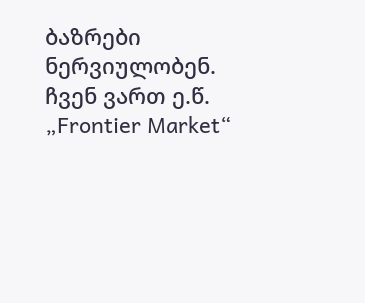ბაზრები ნერვიულობენ. ჩვენ ვართ ე.წ. „Frontier Market“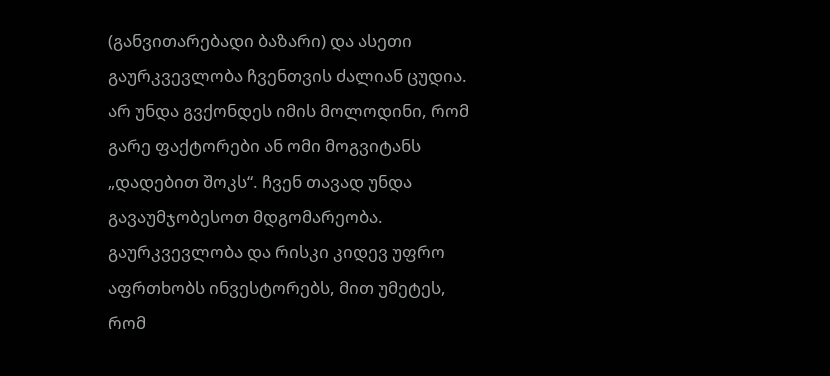(განვითარებადი ბაზარი) და ასეთი გაურკვევლობა ჩვენთვის ძალიან ცუდია. არ უნდა გვქონდეს იმის მოლოდინი, რომ გარე ფაქტორები ან ომი მოგვიტანს „დადებით შოკს“. ჩვენ თავად უნდა გავაუმჯობესოთ მდგომარეობა. გაურკვევლობა და რისკი კიდევ უფრო აფრთხობს ინვესტორებს, მით უმეტეს, რომ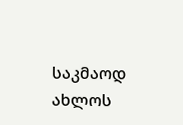საკმაოდ ახლოს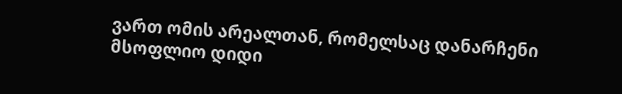ვართ ომის არეალთან, რომელსაც დანარჩენი მსოფლიო დიდი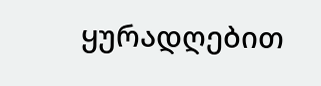ყურადღებით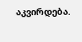აკვირდება.